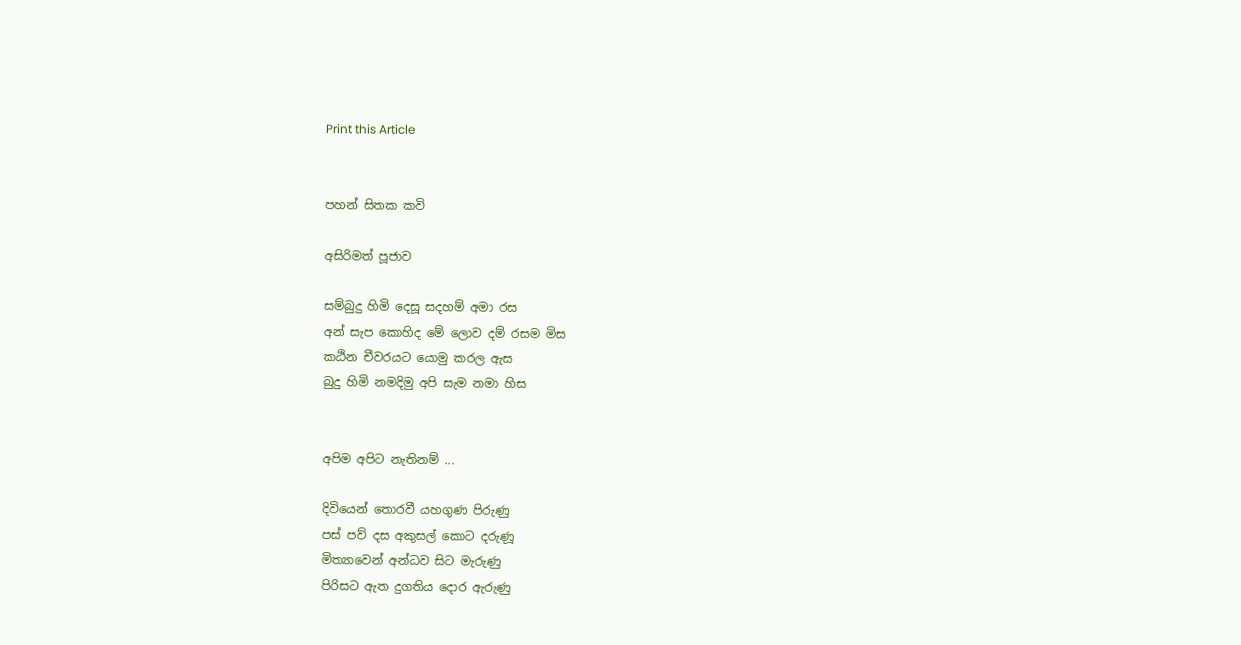Print this Article


පහන් සිතක කවි

අසිරිමත් පූජාව

සම්බුදු හිමි දෙසූ සදහම් අමා රස
අන් සැප කොහිද මේ ලොව දම් රසම මිස
කඨින චීවරයට යොමු කරල ඇස
බුදු හිමි නමදිමු අපි සැම නමා හිස


අපිම අපිට නැතිනම් ...

දිවියෙන් තොරවී යහගුණ පිරුණු
පස් පව් දස අකුසල් කොට දරුණූ
මිත්‍යාවෙන් අන්ධව සිට මැරුණු
පිරිසට ඇත දුගතිය දොර ඇරුණු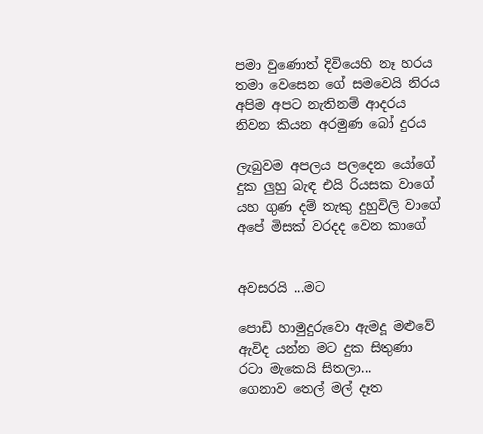පමා වුණොත් දිවියෙහි නෑ හරය
තමා වෙසෙන ගේ සමවෙයි නිරය
අපිම අපට නැතිනම් ආදරය
නිවන කියන අරමුණ බෝ දුරය

ලැබුවම අපලය පලදෙන යෝගේ
දුක ලුහු බැඳ එයි රියසක වාගේ
යහ ගුණ දම් තැකු දුහුවිලි වාගේ
අපේ මිසක් වරදද වෙන කාගේ


අවසරයි ...මට

පොඩි හාමුදුරුවො ඇමදූ මළුවේ
ඇවිද යන්න මට දුක සිතුණා
රටා මැකෙයි සිතලා...
ගෙනාව තෙල් මල් දෑත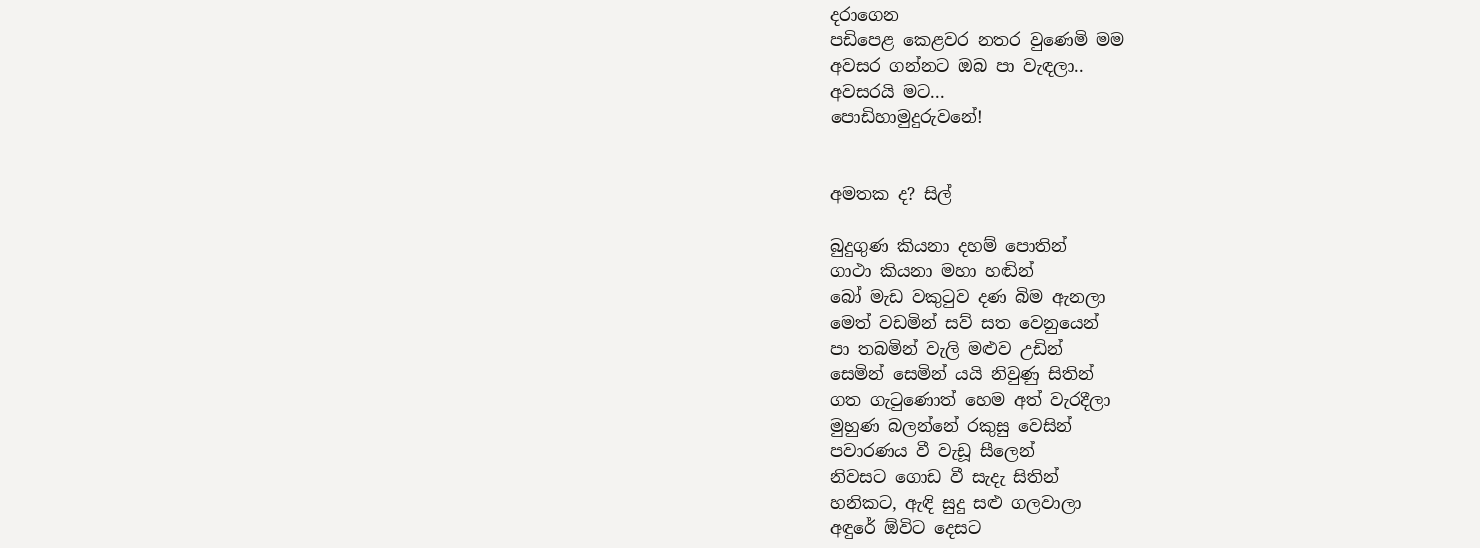දරාගෙන
පඩිපෙළ කෙළවර නතර වුණෙමි මම
අවසර ගන්නට ඔබ පා වැඳලා..
අවසරයි මට...
පොඩිහාමුදුරුවනේ!


අමතක ද? සිල්

බුදුගුණ කියනා දහම් පොතින්
ගාථා කියනා මහා හඬින්
බෝ මැඩ වකුටුව දණ බිම ඇනලා
මෙත් වඩමින් සව් සත වෙනුයෙන්
පා තබමින් වැලි මළුව උඩින්
සෙමින් සෙමින් යයි නිවුණු සිතින්
ගත ගැටුණොත් හෙම අත් වැරදීලා
මුහුණ බලන්නේ රකුසු වෙසින්
පවාරණය වී වැඩූ සීලෙන්
නිවසට ගොඩ වී සැදැ සිතින්
හනිකට, ඇඳි සුදු සළු ගලවාලා
අඳුරේ ඕවිට දෙසට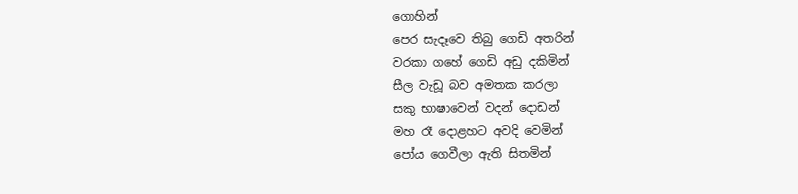ගොහින්
පෙර සැදෑවෙ තිබු ගෙඩි අතරින්
වරකා ගහේ ගෙඩි අඩු දකිමින්
සීල වැඩූ බව අමතක කරලා
සකු භාෂාවෙන් වදන් දොඩන්
මහ රෑ දොළහට අවදි වෙමින්
පෝය ගෙවීලා ඇති සිතමින්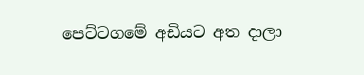පෙට්ටගමේ අඩියට අත දාලා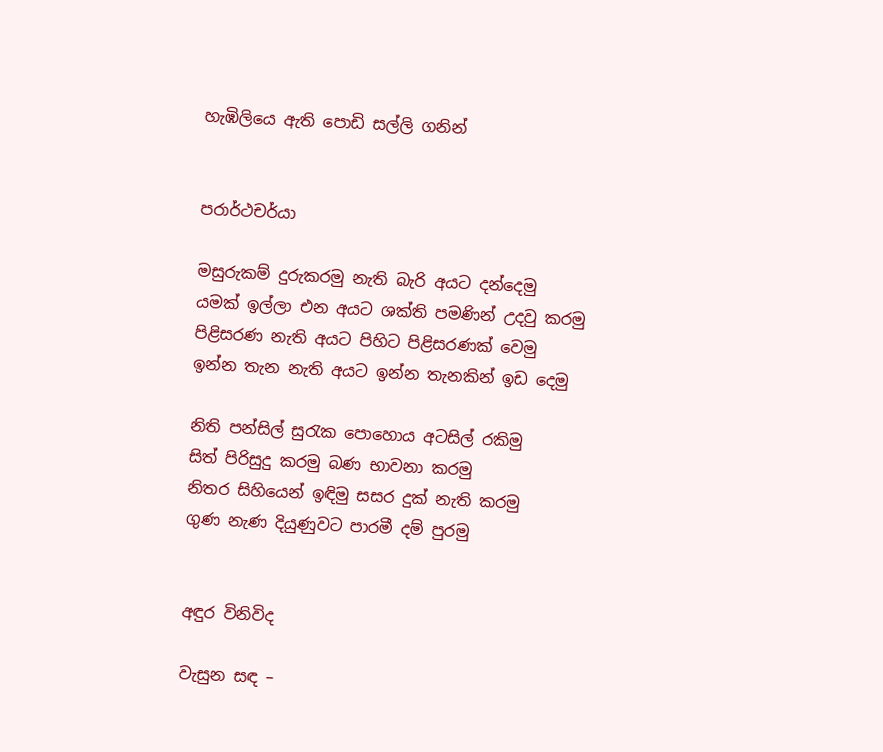හැඹිලියෙ ඇති පොඩි සල්ලි ගනින්


පරාර්ථචර්යා

මසුරුකම් දුරුකරමු නැති බැරි අයට දන්දෙමු
යමක් ඉල්ලා එන අයට ශක්ති පමණින් උදවු කරමු
පිළිසරණ නැති අයට පිහිට පිළිසරණක් වෙමු
ඉන්න තැන නැති අයට ඉන්න තැනකින් ඉඩ දෙමු

නිති පන්සිල් සුරැක පොහොය අටසිල් රකිමු
සිත් පිරිසුදු කරමු බණ භාවනා කරමු
නිතර සිහියෙන් ඉඳිමු සසර දුක් නැති කරමු
ගුණ නැණ දියුණුවට පාරමී දම් පුරමු


අඳුර විනිවිද

වැසුන සඳ –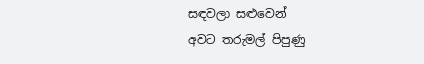සඳවලා සළුවෙන්
අවට තරුමල් පිපුණු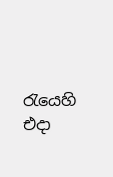රැයෙහි
එදා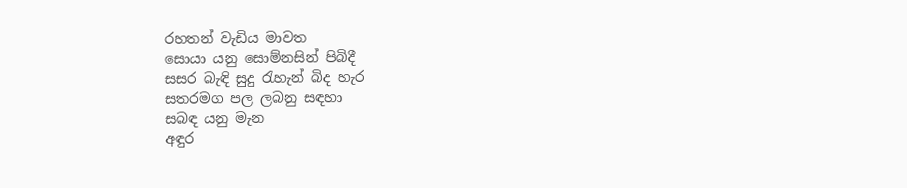රහතන් වැඩිය මාවත
සොයා යනු සොම්නසින් පිබිදී
සසර බැඳි සුදු රැහැන් බිද හැර
සතරමග පල ලබනු සඳහා
සබඳ යනු මැන
අඳුර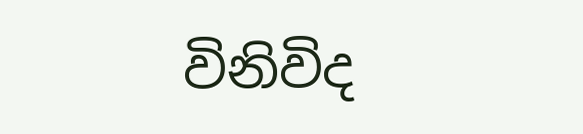විනිවිද